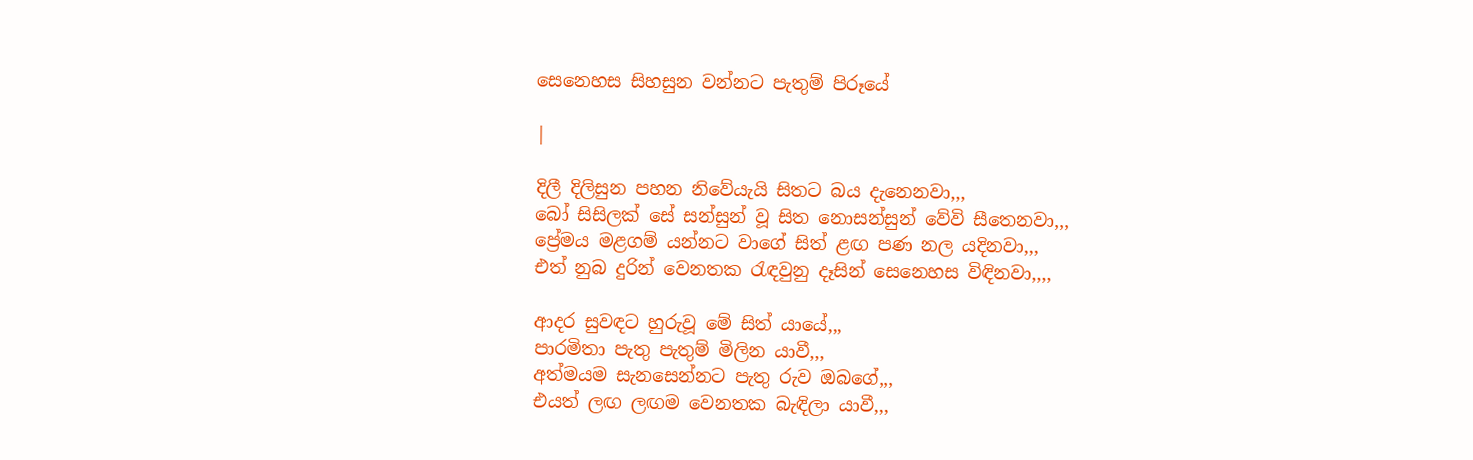සෙනෙහස සිහසුන වන්නට පැතුම් පිරූයේ

|

දිලී දිලිසුන පහන නිවේයැයි සිතට බය දැනෙනවා,,,
බෝ සිසිලක් සේ සන්සුන් වූ සිත නොසන්සුන් වේවි සීතෙනවා,,,
ප්‍රේමය මළගම් යන්නට වාගේ සිත් ළඟ පණ නල යදිනවා,,,
එත් නුබ දුරින් වෙනතක රැඳවුනු දෑසින් සෙනෙහස විඳිනවා,,,,

ආදර සුවඳට හුරුවූ මේ සිත් යායේ,,,
පාරමිතා පැතු පැතුම් මිලින යාවී,,,
අත්මයම සැනසෙන්නට පැතු රුව ඔබගේ,,,
එයත් ලඟ ලඟම වෙනතක බැඳිලා යාවී,,,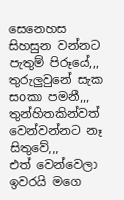සෙනෙහස සිහසුන වන්නට පැතුම් පිරූයේ,,,
තුරුලුවුනේ සැක සoකා පමනී,,,
තුන්හිතකින්වත් වෙන්වන්නට නෑ සිතුවේ,,,
එත් වෙන්වෙලා ඉවරයි මගෙ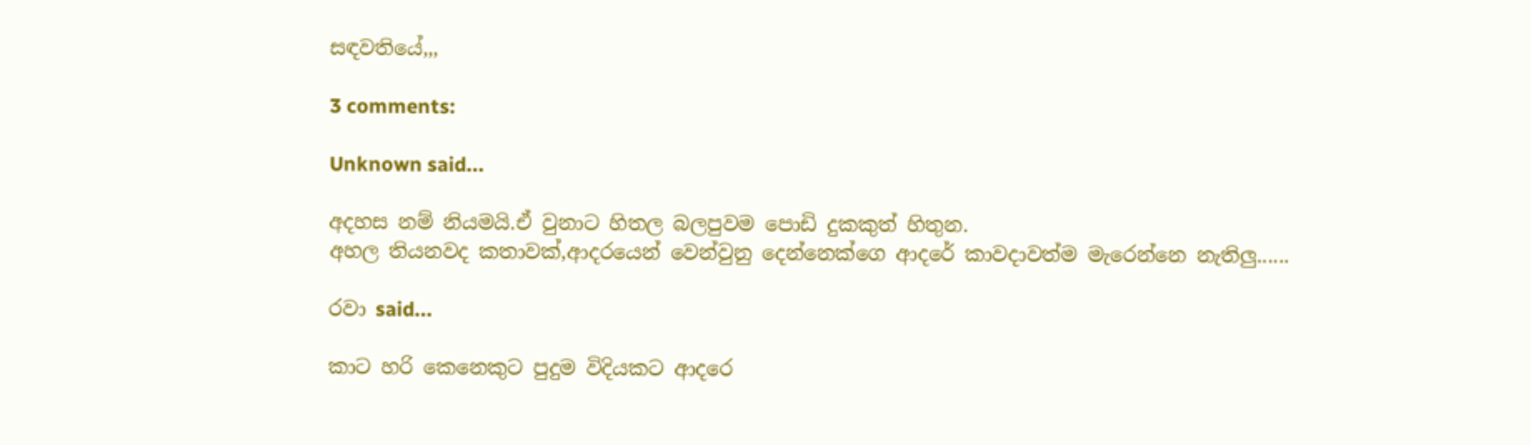සඳවතියේ,,,

3 comments:

Unknown said...

අදහස නම් නියමයි.ඒ වුනාට හිතල බලපුවම පොඩි දුකකුත් හිතුන.
අහල තියනවද කතාවක්,ආදරයෙන් වෙන්වුනු දෙන්නෙක්ගෙ ආදරේ කාවදාවත්ම මැරෙන්නෙ නැතිලු......

රවා said...

කාට හරි කෙනෙකුට පුදුම විදියකට ආදරෙ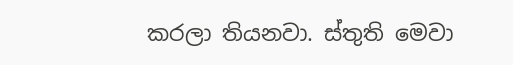කරලා තියනවා. ස්තුති මෙවා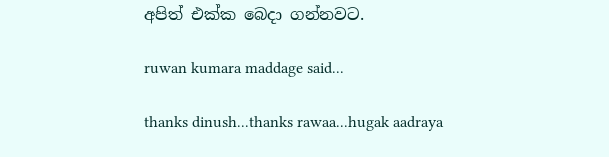අපිත් එක්ක බෙදා ගන්නවට.

ruwan kumara maddage said...

thanks dinush...thanks rawaa...hugak aadraya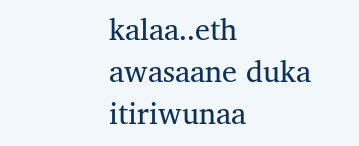kalaa..eth awasaane duka itiriwunaa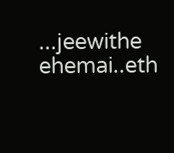...jeewithe ehemai..eth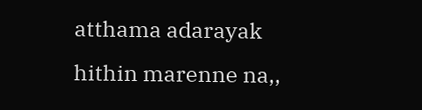atthama adarayak hithin marenne na,,